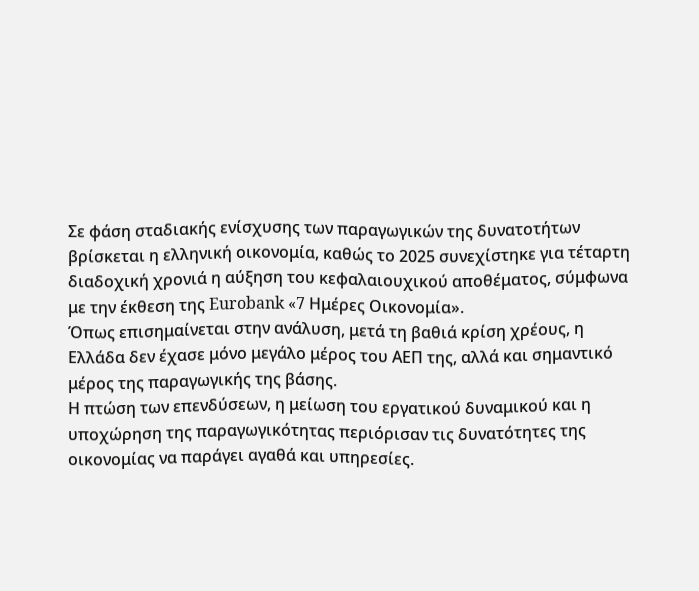Σε φάση σταδιακής ενίσχυσης των παραγωγικών της δυνατοτήτων βρίσκεται η ελληνική οικονομία, καθώς το 2025 συνεχίστηκε για τέταρτη διαδοχική χρονιά η αύξηση του κεφαλαιουχικού αποθέματος, σύμφωνα με την έκθεση της Eurobank «7 Ημέρες Οικονομία».
Όπως επισημαίνεται στην ανάλυση, μετά τη βαθιά κρίση χρέους, η Ελλάδα δεν έχασε μόνο μεγάλο μέρος του ΑΕΠ της, αλλά και σημαντικό μέρος της παραγωγικής της βάσης.
Η πτώση των επενδύσεων, η μείωση του εργατικού δυναμικού και η υποχώρηση της παραγωγικότητας περιόρισαν τις δυνατότητες της οικονομίας να παράγει αγαθά και υπηρεσίες.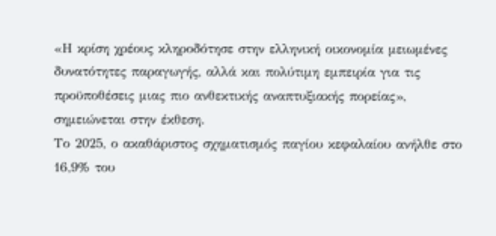«Η κρίση χρέους κληροδότησε στην ελληνική οικονομία μειωμένες δυνατότητες παραγωγής, αλλά και πολύτιμη εμπειρία για τις προϋποθέσεις μιας πιο ανθεκτικής αναπτυξιακής πορείας», σημειώνεται στην έκθεση.
Το 2025, ο ακαθάριστος σχηματισμός παγίου κεφαλαίου ανήλθε στο 16,9% του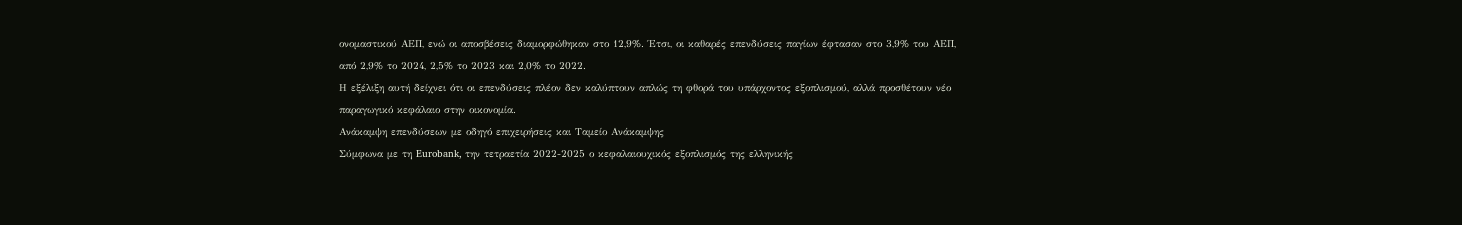ονομαστικού ΑΕΠ, ενώ οι αποσβέσεις διαμορφώθηκαν στο 12,9%. Έτσι, οι καθαρές επενδύσεις παγίων έφτασαν στο 3,9% του ΑΕΠ, από 2,9% το 2024, 2,5% το 2023 και 2,0% το 2022.
Η εξέλιξη αυτή δείχνει ότι οι επενδύσεις πλέον δεν καλύπτουν απλώς τη φθορά του υπάρχοντος εξοπλισμού, αλλά προσθέτουν νέο παραγωγικό κεφάλαιο στην οικονομία.
Ανάκαμψη επενδύσεων με οδηγό επιχειρήσεις και Ταμείο Ανάκαμψης
Σύμφωνα με τη Eurobank, την τετραετία 2022-2025 ο κεφαλαιουχικός εξοπλισμός της ελληνικής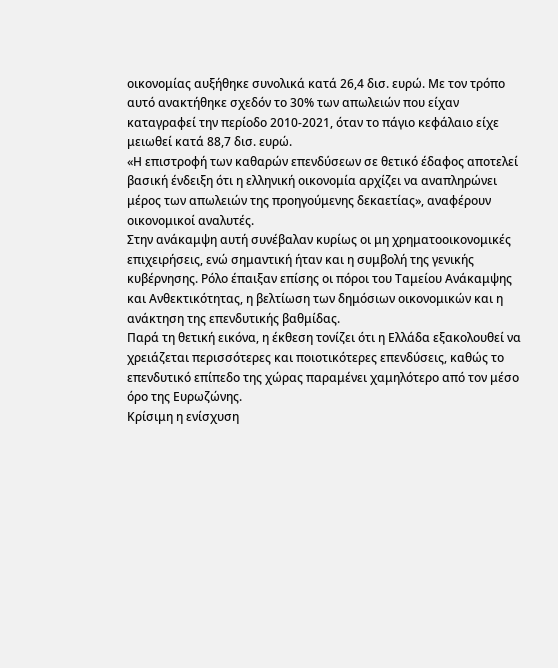οικονομίας αυξήθηκε συνολικά κατά 26,4 δισ. ευρώ. Με τον τρόπο αυτό ανακτήθηκε σχεδόν το 30% των απωλειών που είχαν καταγραφεί την περίοδο 2010-2021, όταν το πάγιο κεφάλαιο είχε μειωθεί κατά 88,7 δισ. ευρώ.
«Η επιστροφή των καθαρών επενδύσεων σε θετικό έδαφος αποτελεί βασική ένδειξη ότι η ελληνική οικονομία αρχίζει να αναπληρώνει μέρος των απωλειών της προηγούμενης δεκαετίας», αναφέρουν οικονομικοί αναλυτές.
Στην ανάκαμψη αυτή συνέβαλαν κυρίως οι μη χρηματοοικονομικές επιχειρήσεις, ενώ σημαντική ήταν και η συμβολή της γενικής κυβέρνησης. Ρόλο έπαιξαν επίσης οι πόροι του Ταμείου Ανάκαμψης και Ανθεκτικότητας, η βελτίωση των δημόσιων οικονομικών και η ανάκτηση της επενδυτικής βαθμίδας.
Παρά τη θετική εικόνα, η έκθεση τονίζει ότι η Ελλάδα εξακολουθεί να χρειάζεται περισσότερες και ποιοτικότερες επενδύσεις, καθώς το επενδυτικό επίπεδο της χώρας παραμένει χαμηλότερο από τον μέσο όρο της Ευρωζώνης.
Κρίσιμη η ενίσχυση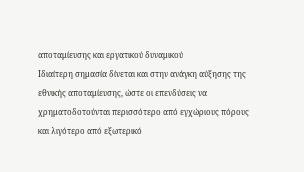αποταμίευσης και εργατικού δυναμικού
Ιδιαίτερη σημασία δίνεται και στην ανάγκη αύξησης της εθνικής αποταμίευσης, ώστε οι επενδύσεις να χρηματοδοτούνται περισσότερο από εγχώριους πόρους και λιγότερο από εξωτερικό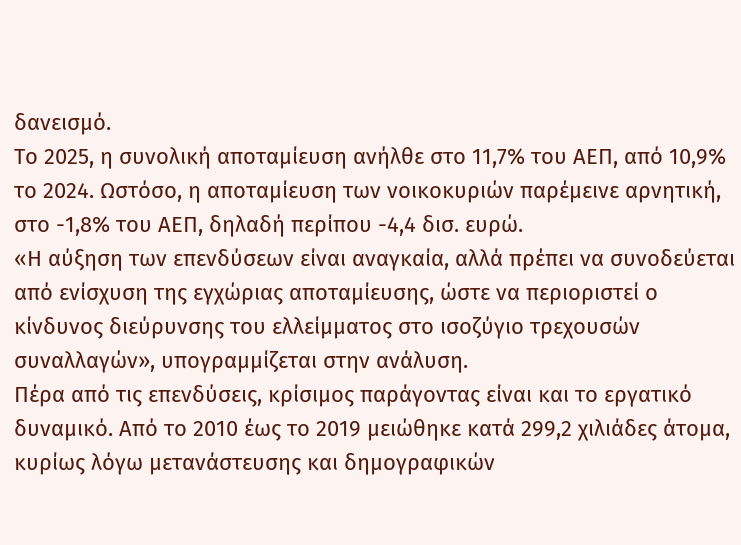δανεισμό.
Το 2025, η συνολική αποταμίευση ανήλθε στο 11,7% του ΑΕΠ, από 10,9% το 2024. Ωστόσο, η αποταμίευση των νοικοκυριών παρέμεινε αρνητική, στο -1,8% του ΑΕΠ, δηλαδή περίπου -4,4 δισ. ευρώ.
«Η αύξηση των επενδύσεων είναι αναγκαία, αλλά πρέπει να συνοδεύεται από ενίσχυση της εγχώριας αποταμίευσης, ώστε να περιοριστεί ο κίνδυνος διεύρυνσης του ελλείμματος στο ισοζύγιο τρεχουσών συναλλαγών», υπογραμμίζεται στην ανάλυση.
Πέρα από τις επενδύσεις, κρίσιμος παράγοντας είναι και το εργατικό δυναμικό. Από το 2010 έως το 2019 μειώθηκε κατά 299,2 χιλιάδες άτομα, κυρίως λόγω μετανάστευσης και δημογραφικών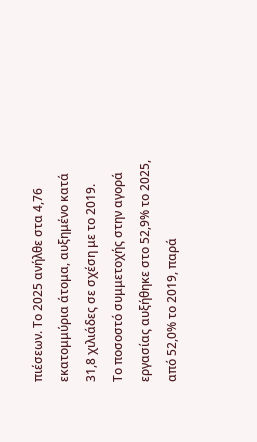πιέσεων. Το 2025 ανήλθε στα 4,76 εκατομμύρια άτομα, αυξημένο κατά 31,8 χιλιάδες σε σχέση με το 2019.
Το ποσοστό συμμετοχής στην αγορά εργασίας αυξήθηκε στο 52,9% το 2025, από 52,0% το 2019, παρά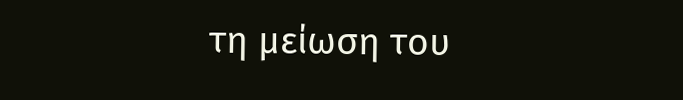τη μείωση του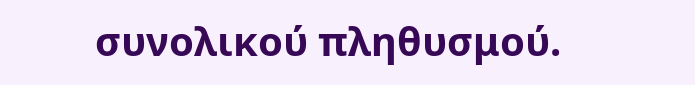συνολικού πληθυσμού.